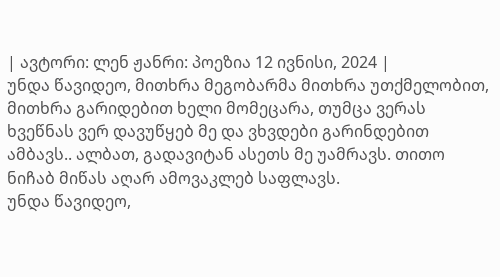| ავტორი: ლენ ჟანრი: პოეზია 12 ივნისი, 2024 |
უნდა წავიდეო, მითხრა მეგობარმა მითხრა უთქმელობით, მითხრა გარიდებით ხელი მომეცარა, თუმცა ვერას ხვეწნას ვერ დავუწყებ მე და ვხვდები გარინდებით ამბავს.. ალბათ, გადავიტან ასეთს მე უამრავს. თითო ნიჩაბ მიწას აღარ ამოვაკლებ საფლავს.
უნდა წავიდეო,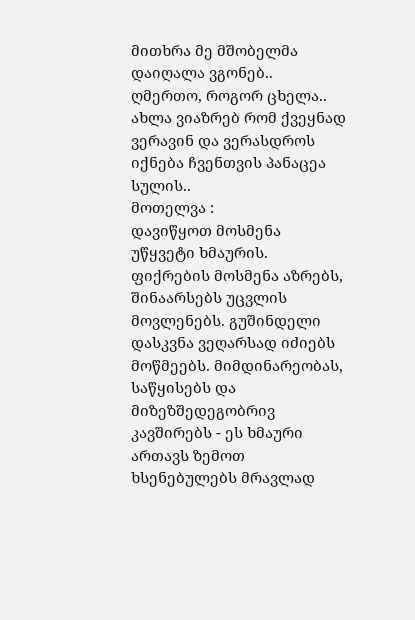მითხრა მე მშობელმა დაიღალა ვგონებ.. ღმერთო, როგორ ცხელა.. ახლა ვიაზრებ რომ ქვეყნად ვერავინ და ვერასდროს იქნება ჩვენთვის პანაცეა სულის..
მოთელვა :
დავიწყოთ მოსმენა უწყვეტი ხმაურის. ფიქრების მოსმენა აზრებს, შინაარსებს უცვლის მოვლენებს. გუშინდელი დასკვნა ვეღარსად იძიებს მოწმეებს. მიმდინარეობას, საწყისებს და მიზეზშედეგობრივ კავშირებს - ეს ხმაური ართავს ზემოთ ხსენებულებს მრავლად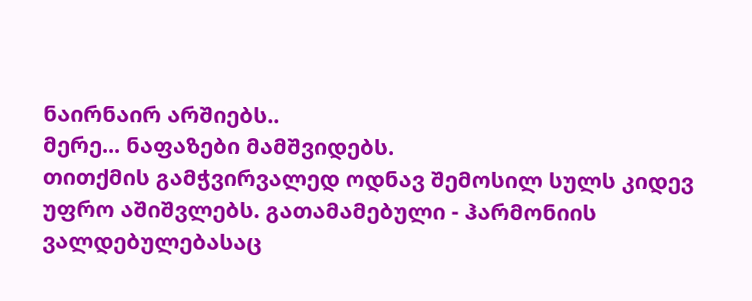ნაირნაირ არშიებს..
მერე... ნაფაზები მამშვიდებს.
თითქმის გამჭვირვალედ ოდნავ შემოსილ სულს კიდევ უფრო აშიშვლებს. გათამამებული - ჰარმონიის ვალდებულებასაც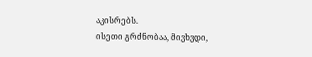აკისრებს.
ისეთი გრძნობაა, მივხვდი,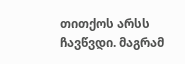თითქოს არსს ჩავწვდი. მაგრამ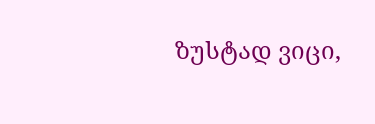ზუსტად ვიცი,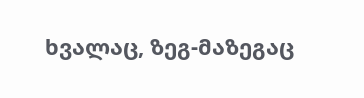ხვალაც, ზეგ-მაზეგაც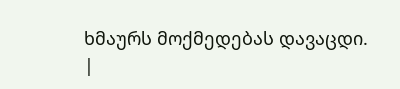ხმაურს მოქმედებას დავაცდი.
|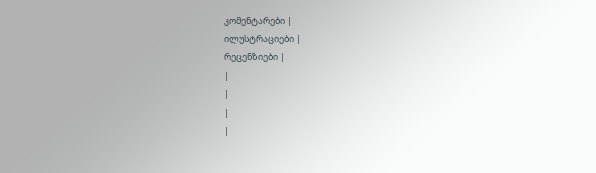კომენტარები |
ილუსტრაციები |
რეცენზიები |
|
|
|
|